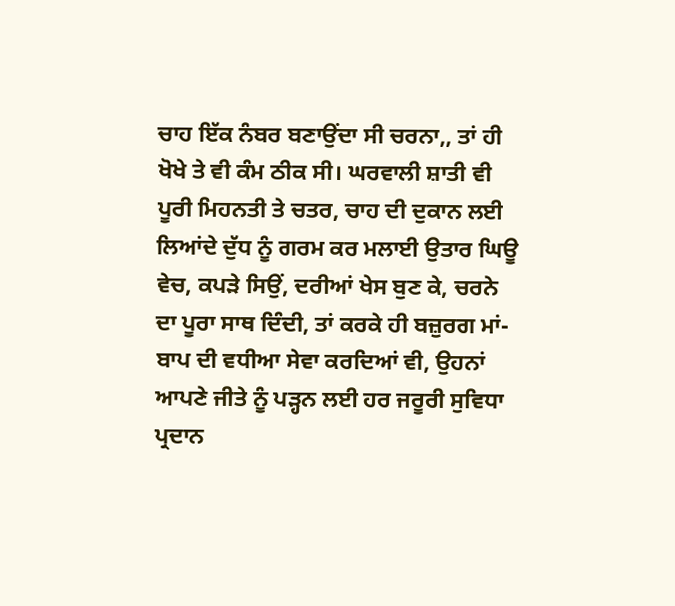ਚਾਹ ਇੱਕ ਨੰਬਰ ਬਣਾਉਂਦਾ ਸੀ ਚਰਨਾ,, ਤਾਂ ਹੀ ਖੋਖੇ ਤੇ ਵੀ ਕੰਮ ਠੀਕ ਸੀ। ਘਰਵਾਲੀ ਸ਼ਾਤੀ ਵੀ ਪੂਰੀ ਮਿਹਨਤੀ ਤੇ ਚਤਰ, ਚਾਹ ਦੀ ਦੁਕਾਨ ਲਈ ਲਿਆਂਦੇ ਦੁੱਧ ਨੂੰ ਗਰਮ ਕਰ ਮਲਾਈ ਉਤਾਰ ਘਿਊ ਵੇਚ, ਕਪੜੇ ਸਿਉਂ, ਦਰੀਆਂ ਖੇਸ ਬੁਣ ਕੇ, ਚਰਨੇ ਦਾ ਪੂਰਾ ਸਾਥ ਦਿੰਦੀ, ਤਾਂ ਕਰਕੇ ਹੀ ਬਜ਼ੁਰਗ ਮਾਂ-ਬਾਪ ਦੀ ਵਧੀਆ ਸੇਵਾ ਕਰਦਿਆਂ ਵੀ, ਉਹਨਾਂ ਆਪਣੇ ਜੀਤੇ ਨੂੰ ਪੜ੍ਹਨ ਲਈ ਹਰ ਜਰੂਰੀ ਸੁਵਿਧਾ ਪ੍ਰਦਾਨ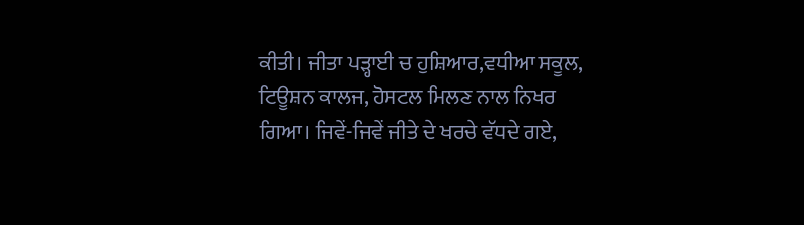ਕੀਤੀ। ਜੀਤਾ ਪੜ੍ਹਾਈ ਚ ਹੁਸ਼ਿਆਰ,ਵਧੀਆ ਸਕੂਲ, ਟਿਊਸ਼ਨ ਕਾਲਜ, ਹੋਸਟਲ ਮਿਲਣ ਨਾਲ ਨਿਖਰ ਗਿਆ। ਜਿਵੇਂ-ਜਿਵੇਂ ਜੀਤੇ ਦੇ ਖਰਚੇ ਵੱਧਦੇ ਗਏ,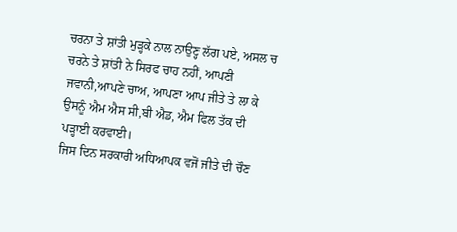ਚਰਨਾ ਤੇ ਸ਼ਾਂਤੀ ਮੁੜ੍ਹਕੇ ਨਾਲ ਨਾਉਣ੍ਹ ਲੱਗ ਪਏ, ਅਸਲ ਚ ਚਰਨੇ ਤੇ ਸ਼ਾਂਤੀ ਨੇ ਸਿਰਫ ਚਾਹ ਨਹੀਂ, ਆਪਣੀ ਜਵਾਨੀ,ਆਪਣੇ ਚਾਅ, ਆਪਣਾ ਆਪ ਜੀਤੇ ਤੇ ਲਾ ਕੇ ਉਸਨੂੰ ਐਮ ਐਸ ਸੀ,ਬੀ ਐਡ, ਐਮ ਫਿਲ ਤੱਕ ਦੀ ਪੜ੍ਹਾਈ ਕਰਵਾਈ।
ਜਿਸ ਦਿਨ ਸਰਕਾਰੀ ਅਧਿਆਪਕ ਵਜੋਂ ਜੀਤੇ ਦੀ ਚੌਣ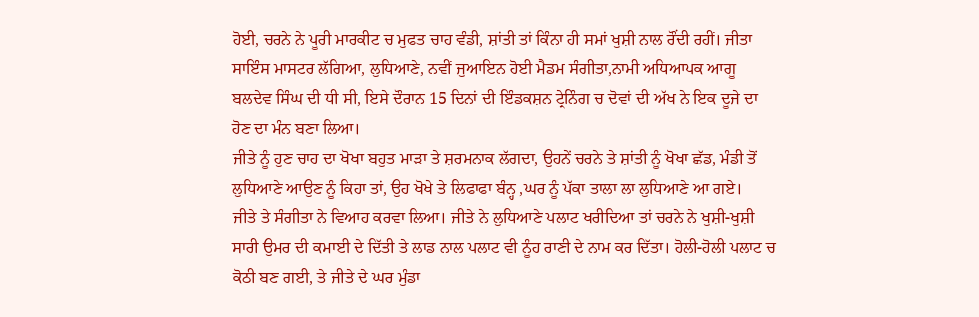ਹੋਈ, ਚਰਨੇ ਨੇ ਪੂਰੀ ਮਾਰਕੀਟ ਚ ਮੁਫਤ ਚਾਹ ਵੰਡੀ, ਸ਼ਾਂਤੀ ਤਾਂ ਕਿੰਨਾ ਹੀ ਸਮਾਂ ਖੁਸ਼ੀ ਨਾਲ ਰੌਂਦੀ ਰਹੀਂ। ਜੀਤਾ ਸਾਇੰਸ ਮਾਸਟਰ ਲੱਗਿਆ, ਲੁਧਿਆਣੇ, ਨਵੀਂ ਜੁਆਇਨ ਹੋਈ ਮੈਡਮ ਸੰਗੀਤਾ,ਨਾਮੀ ਅਧਿਆਪਕ ਆਗੂ ਬਲਦੇਵ ਸਿੰਘ ਦੀ ਧੀ ਸੀ, ਇਸੇ ਦੌਰਾਨ 15 ਦਿਨਾਂ ਦੀ ਇੰਡਕਸ਼ਨ ਟ੍ਰੇਨਿੰਗ ਚ ਦੋਵਾਂ ਦੀ ਅੱਖ ਨੇ ਇਕ ਦੂਜੇ ਦਾ ਹੋਣ ਦਾ ਮੰਨ ਬਣਾ ਲਿਆ।
ਜੀਤੇ ਨੂੰ ਹੁਣ ਚਾਹ ਦਾ ਖੋਖਾ ਬਹੁਤ ਮਾੜਾ ਤੇ ਸ਼ਰਮਨਾਕ ਲੱਗਦਾ, ਉਹਨੇਂ ਚਰਨੇ ਤੇ ਸ਼ਾਂਤੀ ਨੂੰ ਖੋਖਾ ਛੱਡ, ਮੰਡੀ ਤੋਂ ਲੁਧਿਆਣੇ ਆਉਣ ਨੂੰ ਕਿਹਾ ਤਾਂ, ਉਹ ਖੋਖੇ ਤੇ ਲਿਫਾਫਾ ਬੰਨ੍ਹ ,ਘਰ ਨੂੰ ਪੱਕਾ ਤਾਲਾ ਲਾ ਲੁਧਿਆਣੇ ਆ ਗਏ।
ਜੀਤੇ ਤੇ ਸੰਗੀਤਾ ਨੇ ਵਿਆਹ ਕਰਵਾ ਲਿਆ। ਜੀਤੇ ਨੇ ਲੁਧਿਆਣੇ ਪਲਾਟ ਖਰੀਦਿਆ ਤਾਂ ਚਰਨੇ ਨੇ ਖੁਸ਼ੀ-ਖੁਸ਼ੀ ਸਾਰੀ ਉਮਰ ਦੀ ਕਮਾਈ ਦੇ ਦਿੱਤੀ ਤੇ ਲਾਡ ਨਾਲ ਪਲਾਟ ਵੀ ਨੂੰਹ ਰਾਣੀ ਦੇ ਨਾਮ ਕਰ ਦਿੱਤਾ। ਹੋਲੀ-ਹੋਲੀ ਪਲਾਟ ਚ ਕੋਠੀ ਬਣ ਗਈ, ਤੇ ਜੀਤੇ ਦੇ ਘਰ ਮੁੰਡਾ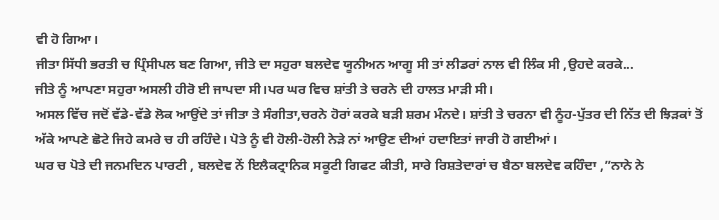ਵੀ ਹੋ ਗਿਆ।
ਜੀਤਾ ਸਿੱਧੀ ਭਰਤੀ ਚ ਪ੍ਰਿੰਸੀਪਲ ਬਣ ਗਿਆ, ਜੀਤੇ ਦਾ ਸਹੁਰਾ ਬਲਦੇਵ ਯੂਨੀਅਨ ਆਗੂ ਸੀ ਤਾਂ ਲੀਡਰਾਂ ਨਾਲ ਵੀ ਲਿੰਕ ਸੀ ,ਉਹਦੇ ਕਰਕੇ...
ਜੀਤੇ ਨੂੰ ਆਪਣਾ ਸਹੁਰਾ ਅਸਲੀ ਹੀਰੋ ਈ ਜਾਪਦਾ ਸੀ।ਪਰ ਘਰ ਵਿਚ ਸ਼ਾਂਤੀ ਤੇ ਚਰਨੇ ਦੀ ਹਾਲਤ ਮਾੜੀ ਸੀ।
ਅਸਲ ਵਿੱਚ ਜਦੋਂ ਵੱਡੇ-ਵੱਡੇ ਲੋਕ ਆਉਂਦੇ ਤਾਂ ਜੀਤਾ ਤੇ ਸੰਗੀਤਾ,ਚਰਨੇ ਹੋਰਾਂ ਕਰਕੇ ਬੜੀ ਸ਼ਰਮ ਮੰਨਦੇ। ਸ਼ਾਂਤੀ ਤੇ ਚਰਨਾ ਵੀ ਨੂੰਹ-ਪੁੱਤਰ ਦੀ ਨਿੱਤ ਦੀ ਝਿੜਕਾਂ ਤੋਂ ਅੱਕੇ ਆਪਣੇ ਛੋਟੇ ਜਿਹੇ ਕਮਰੇ ਚ ਹੀ ਰਹਿੰਦੇ। ਪੋਤੇ ਨੂੰ ਵੀ ਹੋਲੀ-ਹੋਲੀ ਨੇੜੇ ਨਾਂ ਆਉਣ ਦੀਆਂ ਹਦਾਇਤਾਂ ਜਾਰੀ ਹੋ ਗਈਆਂ।
ਘਰ ਚ ਪੋਤੇ ਦੀ ਜਨਮਦਿਨ ਪਾਰਟੀ , ਬਲਦੇਵ ਨੇਂ ਇਲੈਕਟ੍ਰਾਨਿਕ ਸਕੂਟੀ ਗਿਫਟ ਕੀਤੀ, ਸਾਰੇ ਰਿਸ਼ਤੇਦਾਰਾਂ ਚ ਬੈਠਾ ਬਲਦੇਵ ਕਹਿੰਦਾ ,”ਨਾਨੇ ਨੇ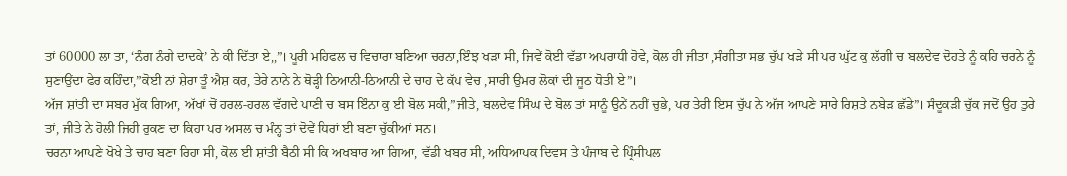ਤਾਂ 60000 ਲਾ ਤਾ, ‘ਨੰਗ ਨੰਗੇ ਦਾਦਕੇ’ ਨੇ ਕੀ ਦਿੱਤਾ ਏ,,”। ਪੂਰੀ ਮਹਿਫਲ ਚ ਵਿਚਾਰਾ ਬਣਿਆ ਚਰਨਾ,ਇੰਝ ਖੜਾ ਸੀ, ਜਿਵੇਂ ਕੋਈ ਵੱਡਾ ਅਪਰਾਧੀ ਹੋਵੇ, ਕੋਲ ਹੀ ਜੀਤਾ ,ਸੰਗੀਤਾ ਸਭ ਚੁੱਪ ਖੜੇ ਸੀ ਪਰ ਘੁੱਟ ਕੁ ਲੱਗੀ ਚ ਬਲਦੇਵ ਦੋਹਤੇ ਨੂੰ ਕਹਿ ਚਰਨੇ ਨੂੰ ਸੁਣਾਉਂਦਾ ਫੇਰ ਕਹਿੰਦਾ,”ਕੋਈ ਨਾਂ ਸ਼ੇਰਾ ਤੂੰ ਐਸ਼ ਕਰ, ਤੇਰੇ ਨਾਨੇ ਨੇ ਥੋੜ੍ਹੀ ਠਿਆਨੀ-ਠਿਆਨੀ ਦੇ ਚਾਹ ਦੇ ਕੱਪ ਵੇਚ ,ਸਾਰੀ ਉਮਰ ਲੋਕਾਂ ਦੀ ਜੂਠ ਧੋਤੀ ਏ”।
ਅੱਜ ਸ਼ਾਂਤੀ ਦਾ ਸਬਰ ਮੁੱਕ ਗਿਆ, ਅੱਖਾਂ ਚੋਂ ਹਰਲ-ਹਰਲ ਵੱਗਦੇ ਪਾਣੀ ਚ ਬਸ ਇੰਨਾ ਕੁ ਈ ਬੋਲ ਸਕੀ,”ਜੀਤੇ, ਬਲਦੇਵ ਸਿੰਘ ਦੇ ਬੋਲ ਤਾਂ ਸਾਨੂੰ ਉਨੇਂ ਨਹੀਂ ਚੁਭੇ, ਪਰ ਤੇਰੀ ਇਸ ਚੁੱਪ ਨੇ ਅੱਜ ਆਪਣੇ ਸਾਰੇ ਰਿਸ਼ਤੇ ਨਬੇੜ ਛੱਡੇ”। ਸੰਦੂਕੜੀ ਚੁੱਕ ਜਦੋਂ ਉਹ ਤੁਰੇ ਤਾਂ, ਜੀਤੇ ਨੇ ਹੋਲੀ ਜਿਹੀ ਰੁਕਣ ਦਾ ਕਿਹਾ ਪਰ ਅਸਲ ਚ ਮੰਨ੍ਹ ਤਾਂ ਦੋਵੇਂ ਧਿਰਾਂ ਈ ਬਣਾ ਚੁੱਕੀਆਂ ਸਨ।
ਚਰਨਾ ਆਪਣੇ ਖੋਖੇ ਤੇ ਚਾਹ ਬਣਾ ਰਿਹਾ ਸੀ, ਕੋਲ ਈ ਸ਼ਾਂਤੀ ਬੈਠੀ ਸੀ ਕਿ ਅਖਬਾਰ ਆ ਗਿਆ, ਵੱਡੀ ਖਬਰ ਸੀ, ਅਧਿਆਪਕ ਦਿਵਸ ਤੇ ਪੰਜਾਬ ਦੇ ਪ੍ਰਿੰਸੀਪਲ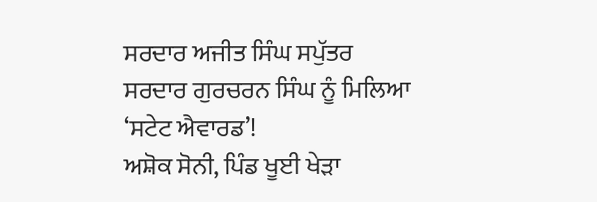ਸਰਦਾਰ ਅਜੀਤ ਸਿੰਘ ਸਪੁੱਤਰ ਸਰਦਾਰ ਗੁਰਚਰਨ ਸਿੰਘ ਨੂੰ ਮਿਲਿਆ ‘ਸਟੇਟ ਐਵਾਰਡ’!
ਅਸ਼ੋਕ ਸੋਨੀ, ਪਿੰਡ ਖੂਈ ਖੇੜਾ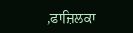,ਫਾਜ਼ਿਲਕਾ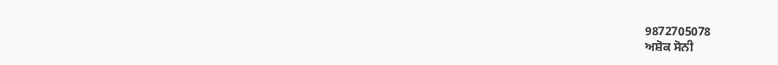9872705078
ਅਸ਼ੋਕ ਸੋਨੀ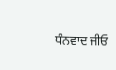ਧੰਨਵਾਦ ਜੀਓ